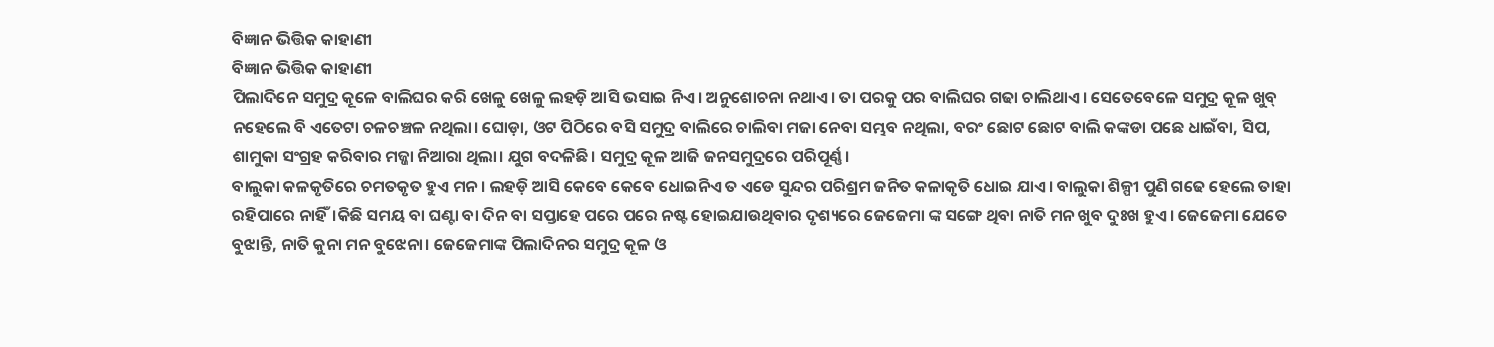ବିଜ୍ଞାନ ଭିତ୍ତିକ କାହାଣୀ
ବିଜ୍ଞାନ ଭିତ୍ତିକ କାହାଣୀ
ପିଲାଦିନେ ସମୁଦ୍ର କୂଳେ ବାଲିଘର କରି ଖେଳୁ ଖେଳୁ ଲହଡ଼ି ଆସି ଭସାଇ ନିଏ। ଅନୁଶୋଚନା ନଥାଏ। ତା ପରକୁ ପର ବାଲିଘର ଗଢା ଚାଲିଥାଏ। ସେତେବେଳେ ସମୁଦ୍ର କୂଳ ଖୁବ୍ ନହେଲେ ବି ଏତେଟା ଚଳଚଞ୍ଚଳ ନଥିଲା। ଘୋଡ଼ା, ଓଟ ପିଠିରେ ବସି ସମୁଦ୍ର ବାଲିରେ ଚାଲିବା ମଜା ନେବା ସମ୍ଭବ ନଥିଲା, ବରଂ ଛୋଟ ଛୋଟ ବାଲି କଙ୍କଡା ପଛେ ଧାଇଁବା, ସିପ, ଶାମୁକା ସଂଗ୍ରହ କରିବାର ମଜ୍ଜା ନିଆରା ଥିଲା। ଯୁଗ ବଦଳିଛି। ସମୁଦ୍ର କୂଳ ଆଜି ଜନସମୁଦ୍ରରେ ପରିପୂର୍ଣ୍ଣ।
ବାଲୁକା କଳକୃତିରେ ଚମତକୃତ ହୁଏ ମନ। ଲହଡ଼ି ଆସି କେବେ କେବେ ଧୋଇନିଏ ତ ଏଡେ ସୁନ୍ଦର ପରିଶ୍ରମ ଜନିତ କଳାକୃତି ଧୋଇ ଯାଏ। ବାଲୁକା ଶିଳ୍ପୀ ପୁଣି ଗଢେ ହେଲେ ତାହା ରହିପାରେ ନାହିଁ।କିଛି ସମୟ ବା ଘଣ୍ଟା ବା ଦିନ ବା ସପ୍ତାହେ ପରେ ପରେ ନଷ୍ଟ ହୋଇଯାଉଥିବାର ଦୃଶ୍ୟରେ ଜେଜେମା ଙ୍କ ସଙ୍ଗେ ଥିବା ନାତି ମନ ଖୁବ ଦୁଃଖ ହୁଏ। ଜେଜେମା ଯେତେ ବୁଝାନ୍ତି, ନାତି କୁନା ମନ ବୁଝେନା। ଜେଜେମାଙ୍କ ପିଲାଦିନର ସମୁଦ୍ର କୂଳ ଓ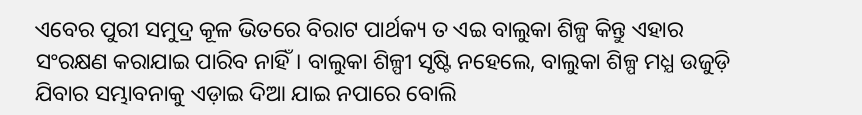ଏବେର ପୁରୀ ସମୁଦ୍ର କୂଳ ଭିତରେ ବିରାଟ ପାର୍ଥକ୍ୟ ତ ଏଇ ବାଲୁକା ଶିଳ୍ପ କିନ୍ତୁ ଏହାର ସଂରକ୍ଷଣ କରାଯାଇ ପାରିବ ନାହିଁ। ବାଲୁକା ଶିଳ୍ପୀ ସୃଷ୍ଟି ନହେଲେ, ବାଲୁକା ଶିଳ୍ପ ମଧ୍ଯ ଉଜୁଡ଼ି ଯିବାର ସମ୍ଭାବନାକୁ ଏଡ଼ାଇ ଦିଆ ଯାଇ ନପାରେ ବୋଲି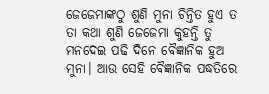ଜେଜେମାଙ୍କଠୁ ଶୁଣି ମୁନା ଚିନ୍ତିତ ହୁଏ ତ ତା କଥା ଶୁଣି ଜେଜେମା କୁହନ୍ତି ତୁ ମନଦେଇ ପଢି ଦିନେ ବୈଜ୍ଞାନିକ ହୁଅ ମୁନା। ଆଉ ସେହି ବୈଜ୍ଞାନିକ ପଦ୍ଧତିରେ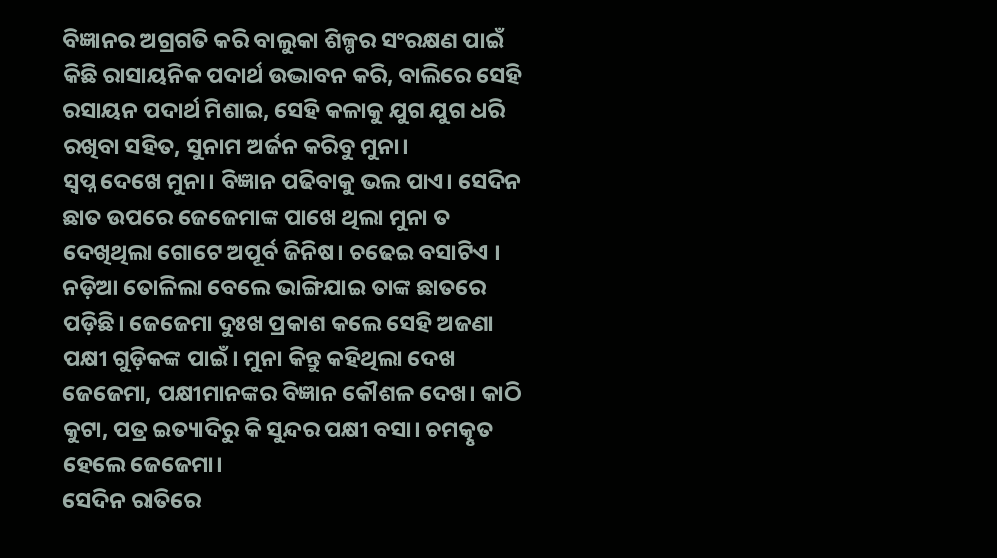ବିଜ୍ଞାନର ଅଗ୍ରଗତି କରି ବାଲୁକା ଶିଳ୍ପର ସଂରକ୍ଷଣ ପାଇଁ କିଛି ରାସାୟନିକ ପଦାର୍ଥ ଉଦ୍ଭାବନ କରି, ବାଲିରେ ସେହି ରସାୟନ ପଦାର୍ଥ ମିଶାଇ, ସେହି କଳାକୁ ଯୁଗ ଯୁଗ ଧରି ରଖିବା ସହିତ, ସୁନାମ ଅର୍ଜନ କରିବୁ ମୁନା।
ସ୍ଵପ୍ନ ଦେଖେ ମୁନା। ବିଜ୍ଞାନ ପଢିବାକୁ ଭଲ ପାଏ। ସେଦିନ ଛାତ ଉପରେ ଜେଜେମାଙ୍କ ପାଖେ ଥିଲା ମୁନା ତ ଦେଖିଥିଲା ଗୋଟେ ଅପୂର୍ବ ଜିନିଷ। ଚଢେଇ ବସାଟିଏ । ନଡ଼ିଆ ତୋଳିଲା ବେଲେ ଭାଙ୍ଗିଯାଇ ତାଙ୍କ ଛାତରେ ପଡ଼ିଛି। ଜେଜେମା ଦୁଃଖ ପ୍ରକାଶ କଲେ ସେହି ଅଜଣା ପକ୍ଷୀ ଗୁଡ଼ିକଙ୍କ ପାଇଁ। ମୁନା କିନ୍ତୁ କହିଥିଲା ଦେଖ ଜେଜେମା, ପକ୍ଷୀମାନଙ୍କର ବିଜ୍ଞାନ କୌଶଳ ଦେଖ। କାଠି କୁଟା, ପତ୍ର ଇତ୍ୟାଦିରୁ କି ସୁନ୍ଦର ପକ୍ଷୀ ବସା। ଚମତ୍କୃତ ହେଲେ ଜେଜେମା।
ସେଦିନ ରାତିରେ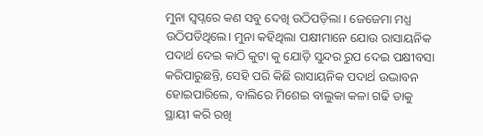ମୁନା ସ୍ଵପ୍ନରେ କଣ ସବୁ ଦେଖି ଉଠିପଡ଼ିଲା । ଜେଜେମା ମଧ୍ଯ ଉଠିପଡିଥିଲେ। ମୁନା କହିଥିଲା ପକ୍ଷୀମାନେ ଯୋଉ ରାସାୟନିକ ପଦାର୍ଥ ଦେଇ କାଠି କୁଟା କୁ ଯୋଡ଼ି ସୁନ୍ଦର ରୁପ ଦେଇ ପକ୍ଷୀବସା କରିପାରୁଛନ୍ତି, ସେହି ପରି କିଛି ରାସାୟନିକ ପଦାର୍ଥ ଉଦ୍ଭାବନ ହୋଇପାରିଲେ, ବାଲିରେ ମିଶେଇ ବାଲୁକା କଳା ଗଢି ତାକୁ ସ୍ଥାୟୀ କରି ରଖି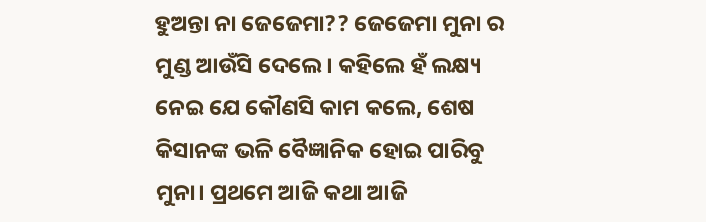ହୁଅନ୍ତା ନା ଜେଜେମା?? ଜେଜେମା ମୁନା ର ମୁଣ୍ଡ ଆଉଁସି ଦେଲେ। କହିଲେ ହଁ ଲକ୍ଷ୍ୟ ନେଇ ଯେ କୌଣସି କାମ କଲେ, ଶେଷ କିସାନଙ୍କ ଭଳି ବୈଜ୍ଞାନିକ ହୋଇ ପାରିବୁ ମୁନା। ପ୍ରଥମେ ଆଜି କଥା ଆଜି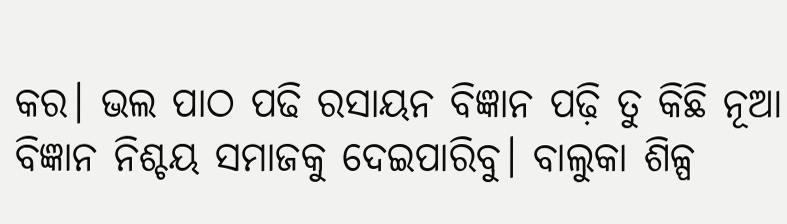କର। ଭଲ ପାଠ ପଢି ରସାୟନ ବିଜ୍ଞାନ ପଢ଼ି ତୁ କିଛି ନୂଆ ବିଜ୍ଞାନ ନିଶ୍ଚୟ ସମାଜକୁ ଦେଇପାରିବୁ। ବାଲୁକା ଶିଳ୍ପ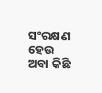ସଂରକ୍ଷଣ ହେଉ ଅବା କିଛି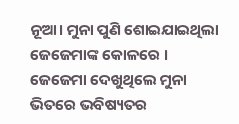ନୂଆ। ମୁନା ପୁଣି ଶୋଇଯାଇଥିଲା ଜେଜେମାଙ୍କ କୋଳରେ । ଜେଜେମା ଦେଖୁଥିଲେ ମୁନା ଭିତରେ ଭବିଷ୍ୟତର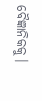ବୈଜ୍ଞାନିକକୁ।